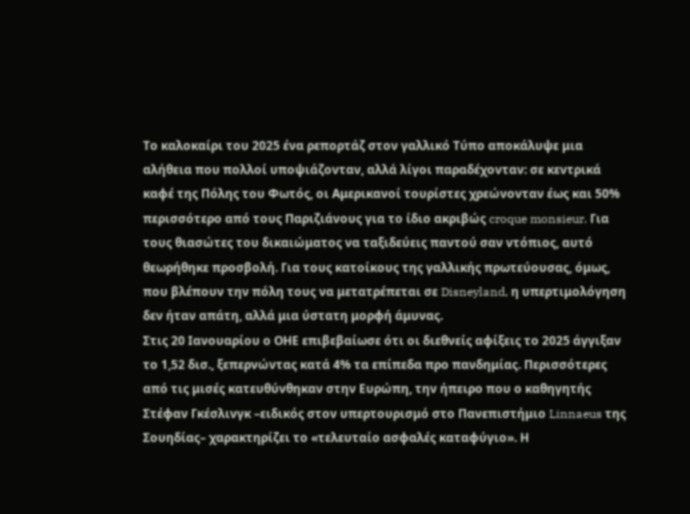Το καλοκαίρι του 2025 ένα ρεπορτάζ στον γαλλικό Τύπο αποκάλυψε μια αλήθεια που πολλοί υποψιάζονταν, αλλά λίγοι παραδέχονταν: σε κεντρικά καφέ της Πόλης του Φωτός, οι Αμερικανοί τουρίστες χρεώνονταν έως και 50% περισσότερο από τους Παριζιάνους για το ίδιο ακριβώς croque monsieur. Για τους θιασώτες του δικαιώματος να ταξιδεύεις παντού σαν ντόπιος, αυτό θεωρήθηκε προσβολή. Για τους κατοίκους της γαλλικής πρωτεύουσας, όμως, που βλέπουν την πόλη τους να μετατρέπεται σε Disneyland, η υπερτιμολόγηση δεν ήταν απάτη, αλλά μια ύστατη μορφή άμυνας.
Στις 20 Ιανουαρίου ο ΟΗΕ επιβεβαίωσε ότι οι διεθνείς αφίξεις το 2025 άγγιξαν το 1,52 δισ., ξεπερνώντας κατά 4% τα επίπεδα προ πανδημίας. Περισσότερες από τις μισές κατευθύνθηκαν στην Ευρώπη, την ήπειρο που ο καθηγητής Στέφαν Γκέσλινγκ –ειδικός στον υπερτουρισμό στο Πανεπιστήμιο Linnaeus της Σουηδίας– χαρακτηρίζει το «τελευταίο ασφαλές καταφύγιο». Η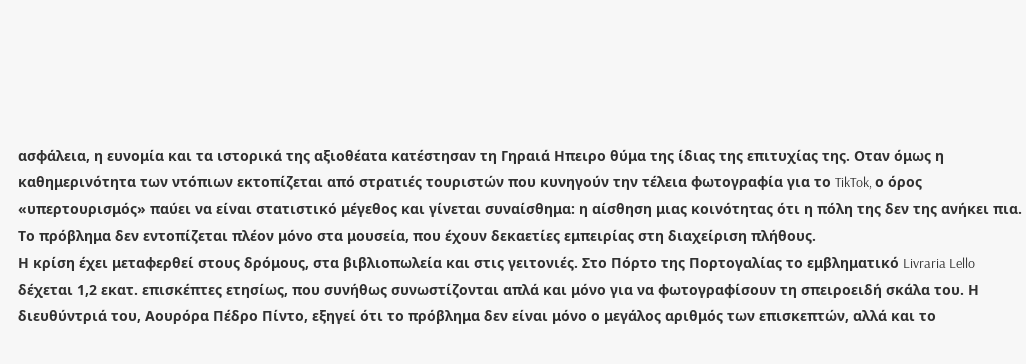ασφάλεια, η ευνομία και τα ιστορικά της αξιοθέατα κατέστησαν τη Γηραιά Ηπειρο θύμα της ίδιας της επιτυχίας της. Οταν όμως η καθημερινότητα των ντόπιων εκτοπίζεται από στρατιές τουριστών που κυνηγούν την τέλεια φωτογραφία για το TikTok, ο όρος «υπερτουρισμός» παύει να είναι στατιστικό μέγεθος και γίνεται συναίσθημα: η αίσθηση μιας κοινότητας ότι η πόλη της δεν της ανήκει πια.
Το πρόβλημα δεν εντοπίζεται πλέον μόνο στα μουσεία, που έχουν δεκαετίες εμπειρίας στη διαχείριση πλήθους.
Η κρίση έχει μεταφερθεί στους δρόμους, στα βιβλιοπωλεία και στις γειτονιές. Στο Πόρτο της Πορτογαλίας το εμβληματικό Livraria Lello δέχεται 1,2 εκατ. επισκέπτες ετησίως, που συνήθως συνωστίζονται απλά και μόνο για να φωτογραφίσουν τη σπειροειδή σκάλα του. Η διευθύντριά του, Aουρόρα Πέδρο Πίντο, εξηγεί ότι το πρόβλημα δεν είναι μόνο ο μεγάλος αριθμός των επισκεπτών, αλλά και το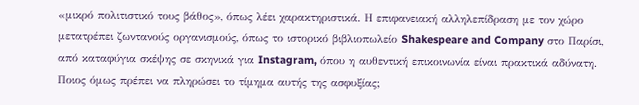«μικρό πολιτιστικό τους βάθος», όπως λέει χαρακτηριστικά. Η επιφανειακή αλληλεπίδραση με τον χώρο μετατρέπει ζωντανούς οργανισμούς, όπως το ιστορικό βιβλιοπωλείο Shakespeare and Company στο Παρίσι, από καταφύγια σκέψης σε σκηνικά για Instagram, όπου η αυθεντική επικοινωνία είναι πρακτικά αδύνατη. Ποιος όμως πρέπει να πληρώσει το τίμημα αυτής της ασφυξίας;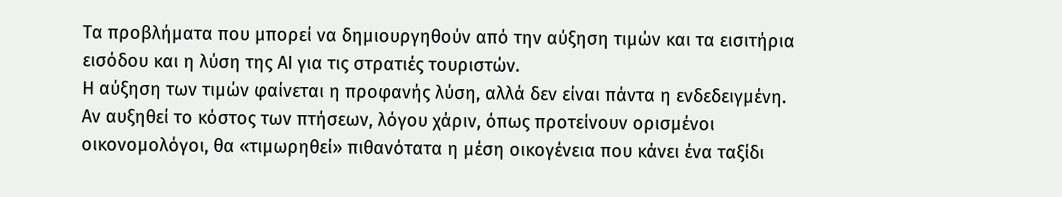Τα προβλήματα που μπορεί να δημιουργηθούν από την αύξηση τιμών και τα εισιτήρια εισόδου και η λύση της AI για τις στρατιές τουριστών.
Η αύξηση των τιμών φαίνεται η προφανής λύση, αλλά δεν είναι πάντα η ενδεδειγμένη. Αν αυξηθεί το κόστος των πτήσεων, λόγου χάριν, όπως προτείνουν ορισμένοι οικονομολόγοι, θα «τιμωρηθεί» πιθανότατα η μέση οικογένεια που κάνει ένα ταξίδι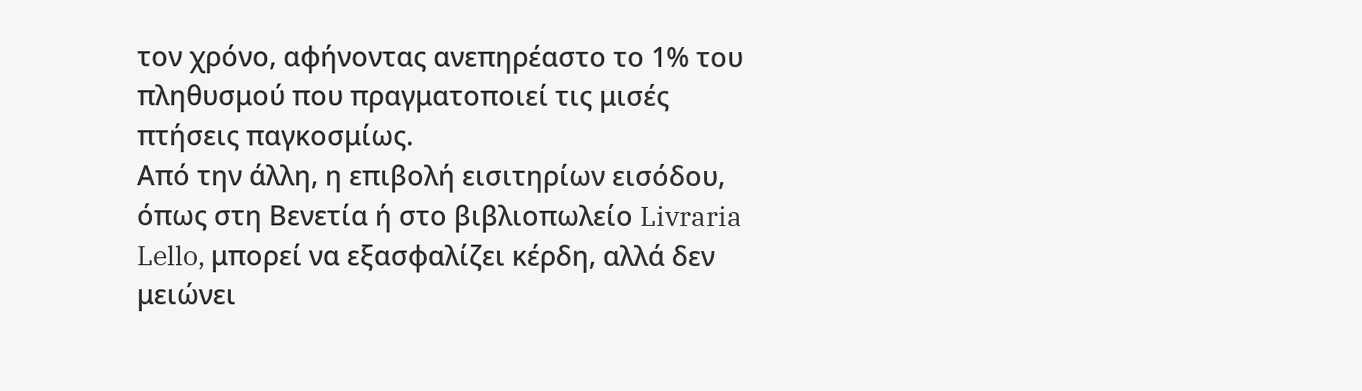τον χρόνο, αφήνοντας ανεπηρέαστο το 1% του πληθυσμού που πραγματοποιεί τις μισές πτήσεις παγκοσμίως.
Από την άλλη, η επιβολή εισιτηρίων εισόδου, όπως στη Βενετία ή στο βιβλιοπωλείο Livraria Lello, μπορεί να εξασφαλίζει κέρδη, αλλά δεν μειώνει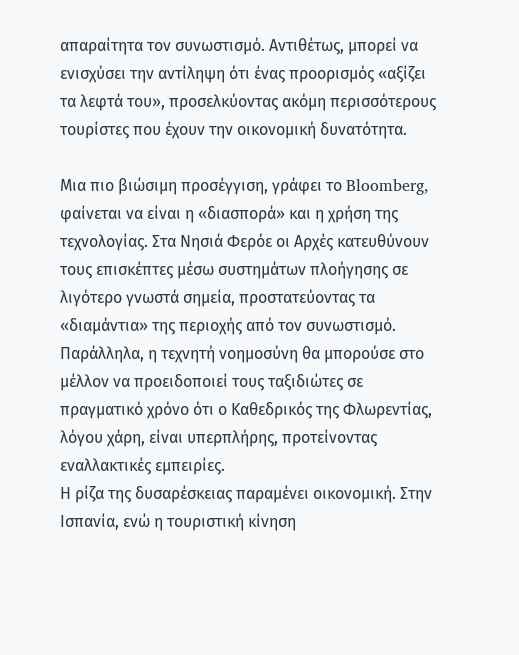απαραίτητα τον συνωστισμό. Αντιθέτως, μπορεί να ενισχύσει την αντίληψη ότι ένας προορισμός «αξίζει τα λεφτά του», προσελκύοντας ακόμη περισσότερους τουρίστες που έχουν την οικονομική δυνατότητα.

Μια πιο βιώσιμη προσέγγιση, γράφει το Bloomberg, φαίνεται να είναι η «διασπορά» και η χρήση της τεχνολογίας. Στα Νησιά Φερόε οι Αρχές κατευθύνουν τους επισκέπτες μέσω συστημάτων πλοήγησης σε λιγότερο γνωστά σημεία, προστατεύοντας τα «διαμάντια» της περιοχής από τον συνωστισμό. Παράλληλα, η τεχνητή νοημοσύνη θα μπορούσε στο μέλλον να προειδοποιεί τους ταξιδιώτες σε πραγματικό χρόνο ότι ο Καθεδρικός της Φλωρεντίας, λόγου χάρη, είναι υπερπλήρης, προτείνοντας εναλλακτικές εμπειρίες.
Η ρίζα της δυσαρέσκειας παραμένει οικονομική. Στην Ισπανία, ενώ η τουριστική κίνηση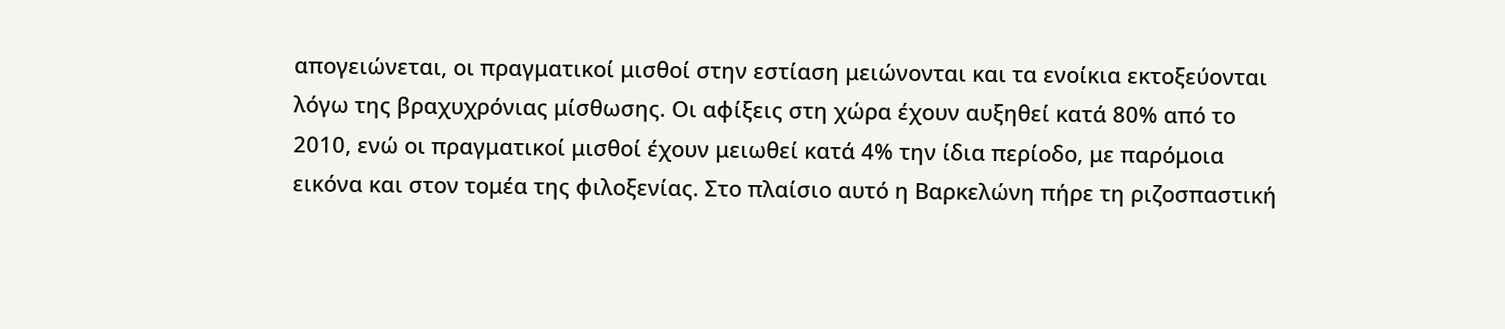απογειώνεται, οι πραγματικοί μισθοί στην εστίαση μειώνονται και τα ενοίκια εκτοξεύονται λόγω της βραχυχρόνιας μίσθωσης. Οι αφίξεις στη χώρα έχουν αυξηθεί κατά 80% από το 2010, ενώ οι πραγματικοί μισθοί έχουν μειωθεί κατά 4% την ίδια περίοδο, με παρόμοια εικόνα και στον τομέα της φιλοξενίας. Στο πλαίσιο αυτό η Βαρκελώνη πήρε τη ριζοσπαστική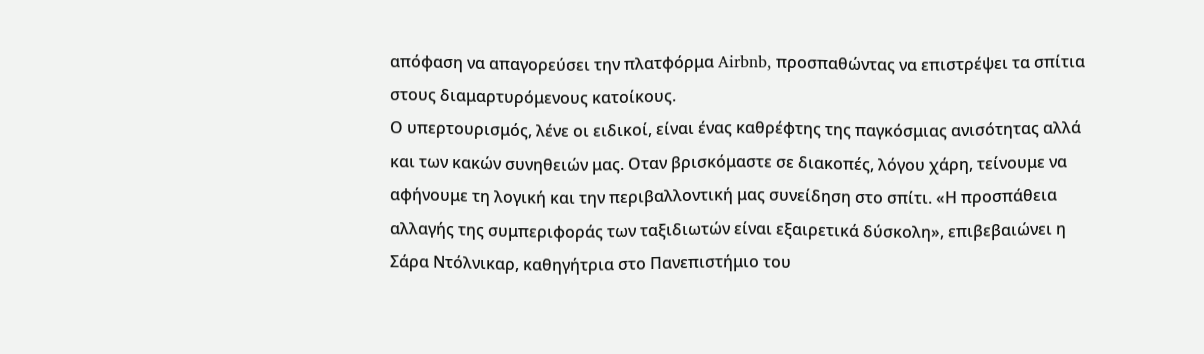απόφαση να απαγορεύσει την πλατφόρμα Airbnb, προσπαθώντας να επιστρέψει τα σπίτια στους διαμαρτυρόμενους κατοίκους.
Ο υπερτουρισμός, λένε οι ειδικοί, είναι ένας καθρέφτης της παγκόσμιας ανισότητας αλλά και των κακών συνηθειών μας. Οταν βρισκόμαστε σε διακοπές, λόγου χάρη, τείνουμε να αφήνουμε τη λογική και την περιβαλλοντική μας συνείδηση στο σπίτι. «Η προσπάθεια αλλαγής της συμπεριφοράς των ταξιδιωτών είναι εξαιρετικά δύσκολη», επιβεβαιώνει η Σάρα Ντόλνικαρ, καθηγήτρια στο Πανεπιστήμιο του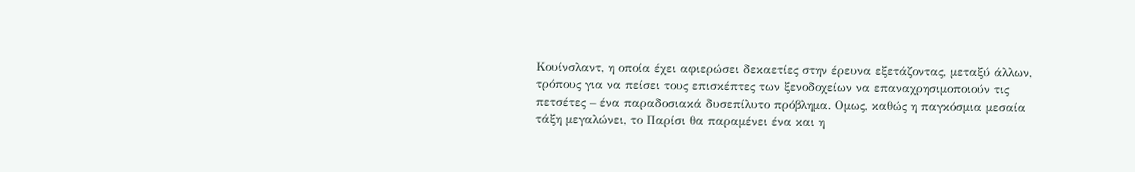Κουίνσλαντ, η οποία έχει αφιερώσει δεκαετίες στην έρευνα εξετάζοντας, μεταξύ άλλων, τρόπους για να πείσει τους επισκέπτες των ξενοδοχείων να επαναχρησιμοποιούν τις πετσέτες – ένα παραδοσιακά δυσεπίλυτο πρόβλημα. Ομως, καθώς η παγκόσμια μεσαία τάξη μεγαλώνει, το Παρίσι θα παραμένει ένα και η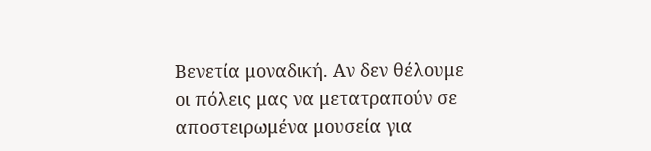Βενετία μοναδική. Αν δεν θέλουμε οι πόλεις μας να μετατραπούν σε αποστειρωμένα μουσεία για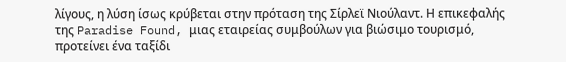λίγους, η λύση ίσως κρύβεται στην πρόταση της Σίρλεϊ Νιούλαντ. Η επικεφαλής της Paradise Found, μιας εταιρείας συμβούλων για βιώσιμο τουρισμό, προτείνει ένα ταξίδι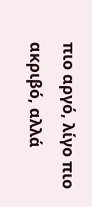πιο αργό, λίγο πιο ακριβό, αλλά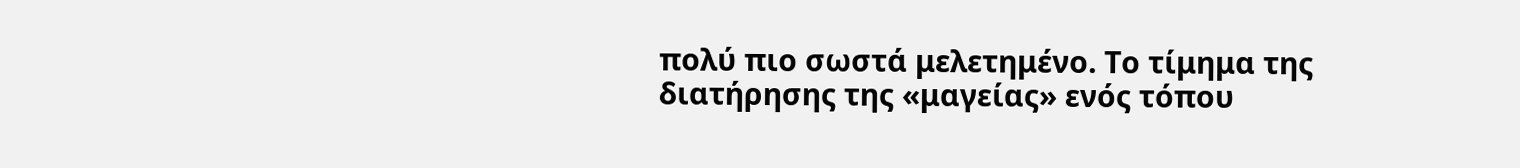πολύ πιο σωστά μελετημένο. Το τίμημα της διατήρησης της «μαγείας» ενός τόπου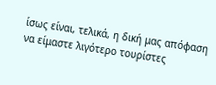ίσως είναι, τελικά, η δική μας απόφαση να είμαστε λιγότερο τουρίστες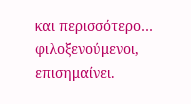και περισσότερο… φιλοξενούμενοι, επισημαίνει.